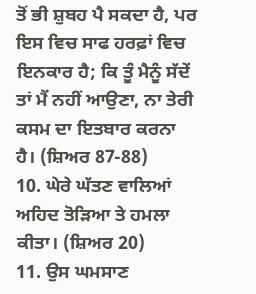ਤੋਂ ਭੀ ਸ਼ੁਬਹ ਪੈ ਸਕਦਾ ਹੈ, ਪਰ ਇਸ ਵਿਚ ਸਾਫ ਹਰਫ਼ਾਂ ਵਿਚ ਇਨਕਾਰ ਹੈ; ਕਿ ਤੂੰ ਮੈਨੂੰ ਸੱਦੇਂ ਤਾਂ ਮੈਂ ਨਹੀਂ ਆਉਣਾ, ਨਾ ਤੇਰੀ ਕਸਮ ਦਾ ਇਤਬਾਰ ਕਰਨਾ ਹੈ। (ਸ਼ਿਅਰ 87-88)
10. ਘੇਰੇ ਘੱਤਣ ਵਾਲਿਆਂ ਅਹਿਦ ਤੋੜਿਆ ਤੇ ਹਮਲਾ ਕੀਤਾ। (ਸ਼ਿਅਰ 20)
11. ਉਸ ਘਮਸਾਣ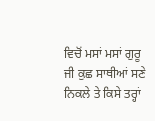ਵਿਚੋਂ ਮਸਾਂ ਮਸਾਂ ਗੁਰੂ ਜੀ ਕੁਛ ਸਾਥੀਆਂ ਸਣੇ ਨਿਕਲੇ ਤੇ ਕਿਸੇ ਤਰ੍ਹਾਂ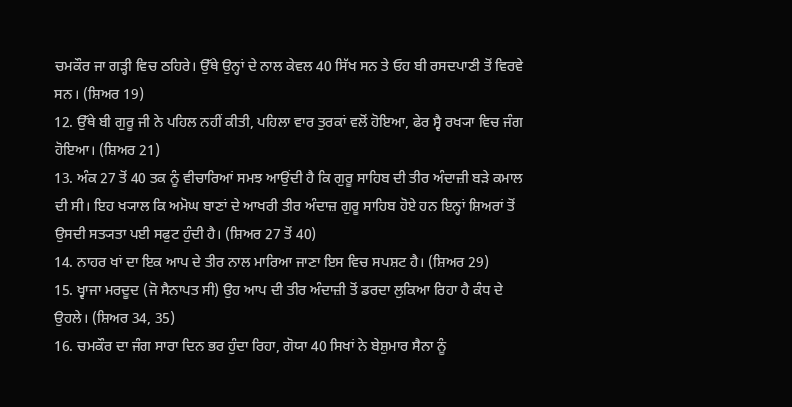ਚਮਕੌਰ ਜਾ ਗੜ੍ਹੀ ਵਿਚ ਠਹਿਰੇ। ਉੱਥੇ ਉਨ੍ਹਾਂ ਦੇ ਨਾਲ ਕੇਵਲ 40 ਸਿੱਖ ਸਨ ਤੇ ਓਹ ਬੀ ਰਸਦਪਾਣੀ ਤੋਂ ਵਿਰਵੇ ਸਨ। (ਸ਼ਿਅਰ 19)
12. ਉੱਥੇ ਬੀ ਗੁਰੂ ਜੀ ਨੇ ਪਹਿਲ ਨਹੀਂ ਕੀਤੀ, ਪਹਿਲਾ ਵਾਰ ਤੁਰਕਾਂ ਵਲੋਂ ਹੋਇਆ, ਫੇਰ ਸ੍ਵੈ ਰਖ੍ਯਾ ਵਿਚ ਜੰਗ ਹੋਇਆ। (ਸ਼ਿਅਰ 21)
13. ਅੰਕ 27 ਤੋਂ 40 ਤਕ ਨੂੰ ਵੀਚਾਰਿਆਂ ਸਮਝ ਆਉਂਦੀ ਹੈ ਕਿ ਗੁਰੂ ਸਾਹਿਬ ਦੀ ਤੀਰ ਅੰਦਾਜ਼ੀ ਬੜੇ ਕਮਾਲ ਦੀ ਸੀ। ਇਹ ਖ੍ਯਾਲ ਕਿ ਅਮੋਘ ਬਾਣਾਂ ਦੇ ਆਖਰੀ ਤੀਰ ਅੰਦਾਜ਼ ਗੁਰੂ ਸਾਹਿਬ ਹੋਏ ਹਨ ਇਨ੍ਹਾਂ ਸ਼ਿਅਰਾਂ ਤੋਂ ਉਸਦੀ ਸਤ੍ਯਤਾ ਪਈ ਸਫੁਟ ਹੁੰਦੀ ਹੈ। (ਸ਼ਿਅਰ 27 ਤੋਂ 40)
14. ਨਾਹਰ ਖਾਂ ਦਾ ਇਕ ਆਪ ਦੇ ਤੀਰ ਨਾਲ ਮਾਰਿਆ ਜਾਣਾ ਇਸ ਵਿਚ ਸਪਸ਼ਟ ਹੈ। (ਸ਼ਿਅਰ 29)
15. ਖ੍ਵਾਜਾ ਮਰਦੂਦ (ਜੋ ਸੈਨਾਪਤ ਸੀ) ਉਹ ਆਪ ਦੀ ਤੀਰ ਅੰਦਾਜ਼ੀ ਤੋਂ ਡਰਦਾ ਲੁਕਿਆ ਰਿਹਾ ਹੈ ਕੰਧ ਦੇ ਉਹਲੇ। (ਸ਼ਿਅਰ 34, 35)
16. ਚਮਕੌਰ ਦਾ ਜੰਗ ਸਾਰਾ ਦਿਨ ਭਰ ਹੁੰਦਾ ਰਿਹਾ, ਗੋਯਾ 40 ਸਿਖਾਂ ਨੇ ਬੇਸ਼ੁਮਾਰ ਸੈਨਾ ਨੂੰ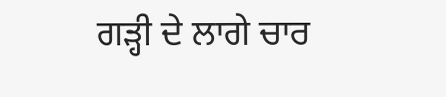ਗੜ੍ਹੀ ਦੇ ਲਾਗੇ ਚਾਰ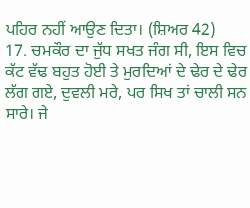ਪਹਿਰ ਨਹੀਂ ਆਉਣ ਦਿਤਾ। (ਸ਼ਿਅਰ 42)
17. ਚਮਕੌਰ ਦਾ ਜੁੱਧ ਸਖਤ ਜੰਗ ਸੀ, ਇਸ ਵਿਚ ਕੱਟ ਵੱਢ ਬਹੁਤ ਹੋਈ ਤੇ ਮੁਰਦਿਆਂ ਦੇ ਢੇਰ ਦੇ ਢੇਰ ਲੱਗ ਗਏ, ਦੁਵਲੀ ਮਰੇ, ਪਰ ਸਿਖ ਤਾਂ ਚਾਲੀ ਸਨ ਸਾਰੇ। ਜੇ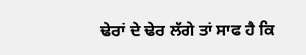ਢੇਰਾਂ ਦੇ ਢੇਰ ਲੱਗੇ ਤਾਂ ਸਾਫ ਹੈ ਕਿ